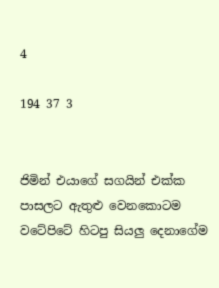4

194 37 3


ජිමින් එයාගේ සගයින් එක්ක පාසලට ඇතුළු වෙනකොටම වටේපිටේ හිටපු සියලු දෙනාගේම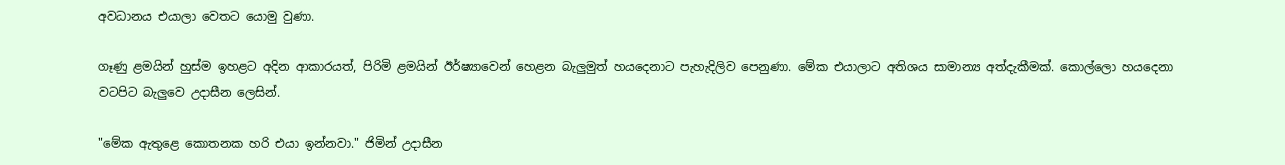අවධානය එයාලා වෙතට යොමු වුණා.

ගෑණු ළමයින් හුස්ම ඉහළට අදින ආකාරයත්, පිරිමි ළමයින් ඊර්ෂ්‍යාවෙන් හෙළන බැලුමුත් හයදෙනාට පැහැදිලිව පෙනුණා. මේක එයාලාට අතිශය සාමාන්‍ය අත්දැකීමක්. කොල්ලො හයදෙනා වටපිට බැලුවෙ උදාසීන ලෙසින්.

"මේක ඇතුළෙ කොතනක හරි එයා ඉන්නවා." ජිමින් උදාසීන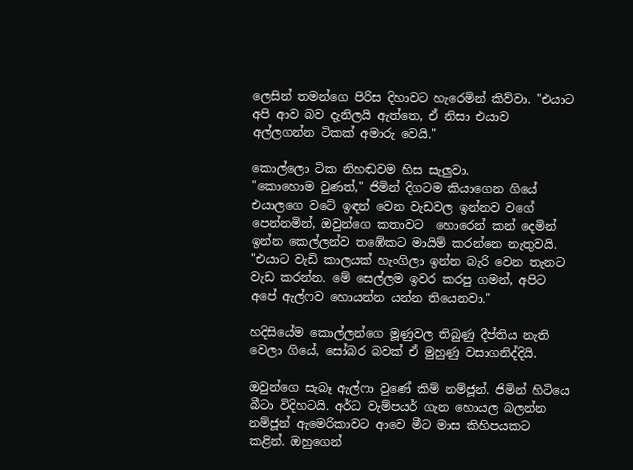ලෙසින් තමන්ගෙ පිරිස දිහාවට හැරෙමින් කිව්වා. "එයාට අපි ආව බව දැනිලයි ඇත්තෙ, ඒ නිසා එයාව අල්ලගන්න ටිකක් අමාරු වෙයි."

කොල්ලො ටික නිහඬවම හිස සැලුවා.
"කොහොම වුණත්," ජිමින් දිගටම කියාගෙන ගියේ එයාලගෙ වටේ ඉඳන් වෙන වැඩවල ඉන්නව වගේ පෙන්නමින්, ඔවුන්ගෙ කතාවට  හොරෙන් කන් දෙමින් ඉන්න කෙල්ලන්ව තඹේකට මායිම් කරන්නෙ නැතුවයි. "එයාට වැඩි කාලයක් හැංගිලා ඉන්න බැරි වෙන තැනට වැඩ කරන්න. මේ සෙල්ලම ඉවර කරපු ගමන්, අපිට අපේ ඇල්ෆව හොයන්න යන්න තියෙනවා."

හදිසියේම කොල්ලන්ගෙ මූණුවල තිබුණු දීප්තිය නැති වෙලා ගියේ, සෝබර බවක් ඒ මුහුණු වසාගනිද්දියි.

ඔවුන්ගෙ සැබෑ ඇල්ෆා වුණේ කිම් නම්ජූන්. ජිමින් හිටියෙ බීටා විදිහටයි. අර්ධ වැම්පයර් ගැන හොයල බලන්න නම්ජූන් ඇමෙරිකාවට ආවෙ මීට මාස කිහිපයකට කළින්. ඔහුගෙන්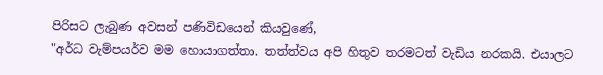පිරිසට ලැබුණ අවසන් පණිවිඩයෙන් කියවුණේ,
"අර්ධ වැම්පයර්ව මම හොයාගත්තා. තත්ත්වය අපි හිතුව තරමටත් වැඩිය නරකයි. එයාලට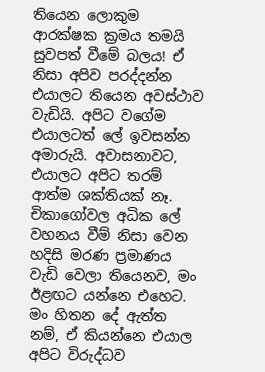තියෙන ලොකුම ආරක්ෂක ක්‍රමය තමයි සුවපත් වීමේ බලය! ඒ නිසා අපිව පරද්දන්න එයාලට තියෙන අවස්ථාව වැඩියි. අපිට වගේම එයාලටත් ලේ ඉවසන්න අමාරුයි. අවාසනාවට, එයාලට අපිට තරම් ආත්ම ශක්තියක් නෑ. චිකාගෝවල අධික ලේ වහනය වීම් නිසා වෙන හදිසි මරණ ප්‍රමාණය වැඩි වෙලා තියෙනව, මං ඊළඟට යන්නෙ එහෙට. මං හිතන දේ ඇත්ත නම්, ඒ කියන්නෙ එයාල අපිට විරුද්ධව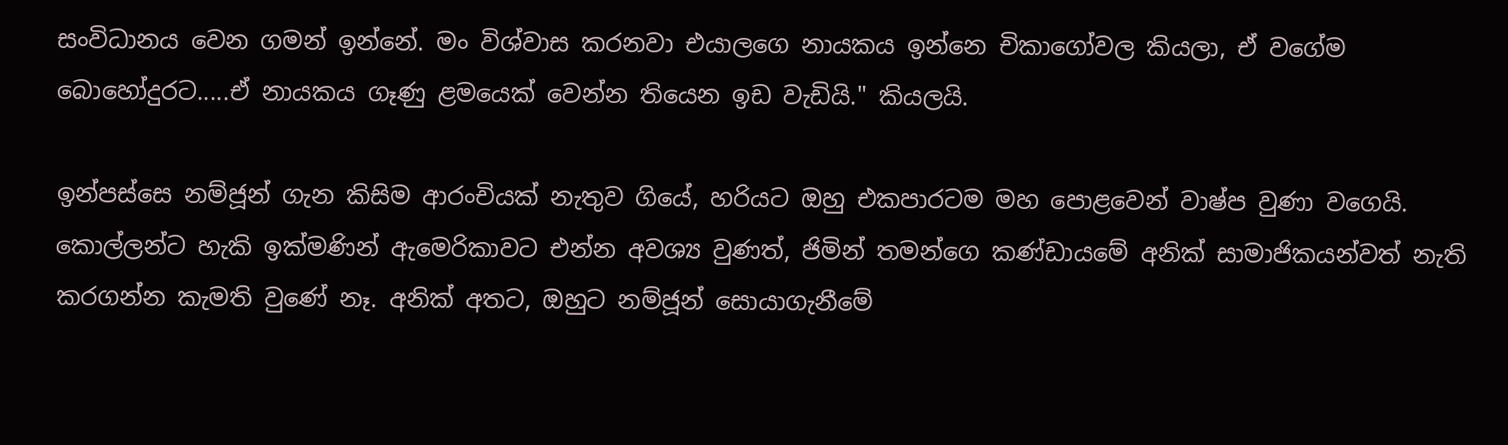සංවිධානය වෙන ගමන් ඉන්නේ. මං විශ්වාස කරනවා එයාලගෙ නායකය ඉන්නෙ චිකාගෝවල කියලා, ඒ වගේම බොහෝදුරට.....ඒ නායකය ගෑණු ළමයෙක් වෙන්න තියෙන ඉඩ වැඩියි." කියලයි.

ඉන්පස්සෙ නම්ජූන් ගැන කිසිම ආරංචියක් නැතුව ගියේ, හරියට ඔහු එකපාරටම මහ පොළවෙන් වාෂ්ප වුණා වගෙයි. කොල්ලන්ට හැකි ඉක්මණින් ඇමෙරිකාවට එන්න අවශ්‍ය වුණත්, ජිමින් තමන්ගෙ කණ්ඩායමේ අනික් සාමාජිකයන්වත් නැති කරගන්න කැමති වුණේ නෑ. අනික් අතට, ඔහුට නම්ජූන් සොයාගැනීමේ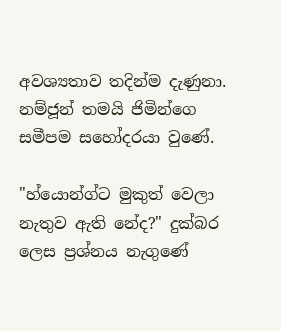අවශ්‍යතාව තදින්ම දැණුනා. නම්ජූන් තමයි ජිමින්ගෙ සමීපම සහෝදරයා වුණේ.

"හ්යොන්ග්ට මුකුත් වෙලා නැතුව ඇති නේද?" දුක්බර ලෙස ප්‍රශ්නය නැගුණේ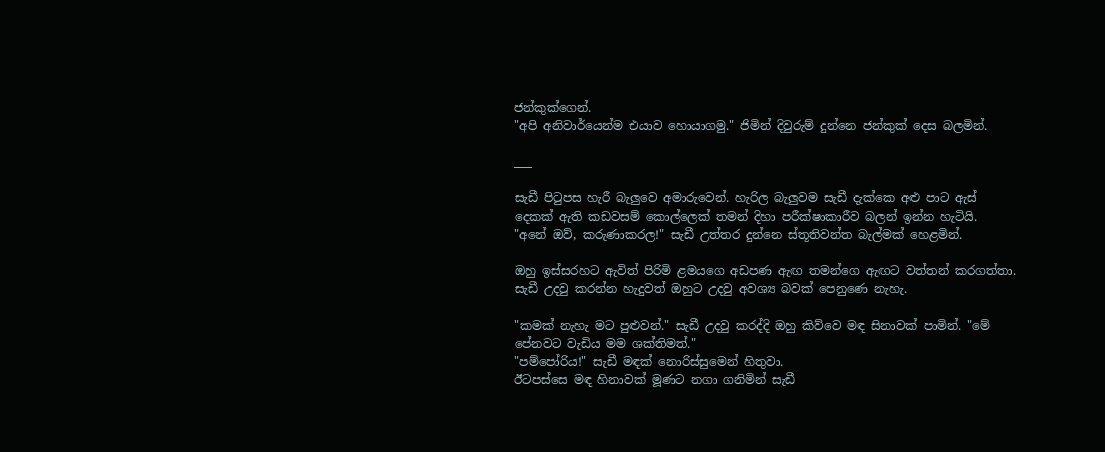ජන්කුක්ගෙන්.
"අපි අනිවාර්යෙන්ම එයාව හොයාගමු." ජිමින් දිවුරුම් දුන්නෙ ජන්කුක් දෙස බලමින්.

___

සැඩී පිටුපස හැරී බැලුවෙ අමාරුවෙන්. හැරිල බැලුවම සැඩී දැක්කෙ අළු පාට ඇස් දෙකක් ඇති කඩවසම් කොල්ලෙක් තමන් දිහා පරීක්ෂාකාරීව බලන් ඉන්න හැටියි.
"අනේ ඔව්, කරුණාකරල!" සැඩී උත්තර දුන්නෙ ස්තූතිවන්ත බැල්මක් හෙළමින්.

ඔහු ඉස්සරහට ඇවිත් පිරිමි ළමයගෙ අඩපණ ඇඟ තමන්ගෙ ඇඟට වත්තන් කරගත්තා. සැඩී උදවු කරන්න හැදුවත් ඔහුට උදවු අවශ්‍ය බවක් පෙනුණෙ නැහැ.

"කමක් නැහැ මට පුළුවන්." සැඩී උදවු කරද්දි ඔහු කිව්වෙ මඳ සිනාවක් පාමින්. "මේ පේනවට වැඩිය මම ශක්තිමත්."
"පම්පෝරිය!" සැඩී මඳක් නොරිස්සුමෙන් හිතුවා.
ඊටපස්සෙ මඳ හිනාවක් මූණට නගා ගනිමින් සැඩී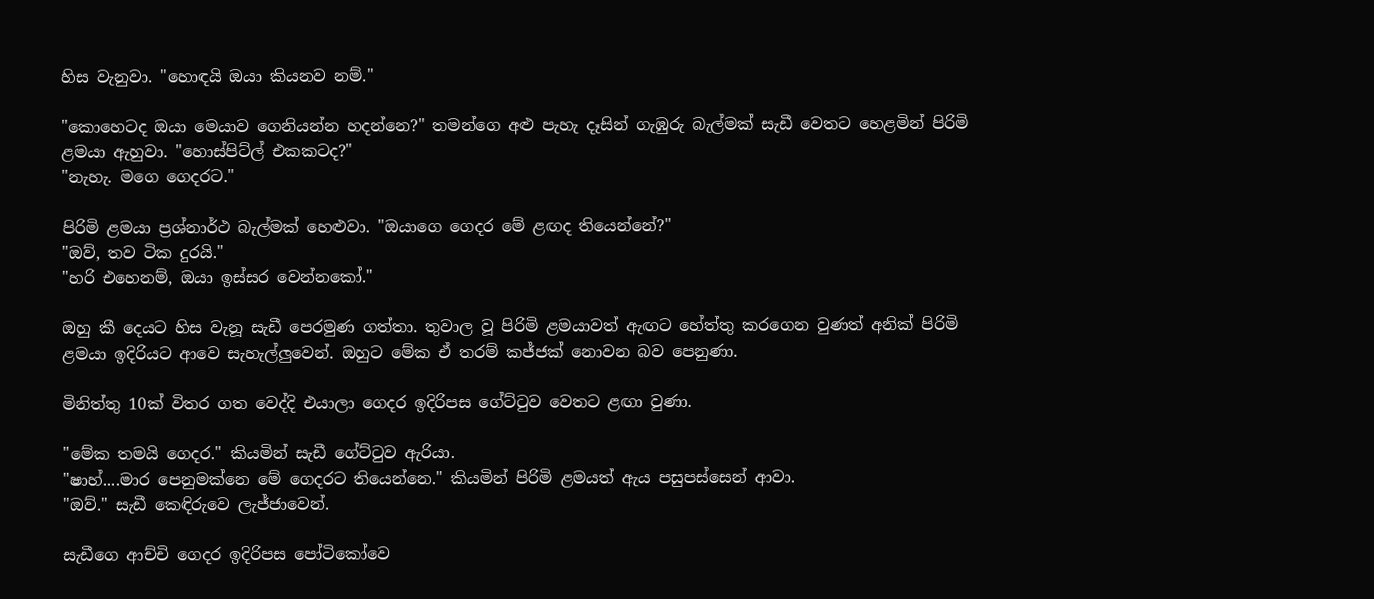හිස වැනුවා. "හොඳයි ඔයා කියනව නම්."

"කොහෙටද ඔයා මෙයාව ගෙනියන්න හදන්නෙ?" තමන්ගෙ අළු පැහැ දෑසින් ගැඹුරු බැල්මක් සැඩී වෙතට හෙළමින් පිරිමි ළමයා ඇහුවා. "හොස්පිට්ල් එකකටද?"
"නැහැ. මගෙ ගෙදරට."

පිරිමි ළමයා ප්‍රශ්නාර්ථ බැල්මක් හෙළුවා. "ඔයාගෙ ගෙදර මේ ළඟද තියෙන්නේ?"
"ඔව්, තව ටික දුරයි."
"හරි එහෙනම්, ඔයා ඉස්සර වෙන්නකෝ."

ඔහු කී දෙයට හිස වැනූ සැඩී පෙරමුණ ගත්තා. තුවාල වූ පිරිමි ළමයාවත් ඇඟට හේත්තු කරගෙන වුණත් අනික් පිරිමි ළමයා ඉදිරියට ආවෙ සැහැල්ලුවෙන්. ඔහුට මේක ඒ තරම් කජ්ජක් නොවන බව පෙනුණා.

මිනිත්තු 10ක් විතර ගත වෙද්දි එයාලා ගෙදර ඉදිරිපස ගේට්ටුව වෙතට ළඟා වුණා.

"මේක තමයි ගෙදර." කියමින් සැඩී ගේට්ටුව ඇරියා.
"ෂාහ්....මාර පෙනුමක්නෙ මේ ගෙදරට තියෙන්නෙ." කියමින් පිරිමි ළමයත් ඇය පසුපස්සෙන් ආවා.
"ඔව්." සැඩී කෙඳිරුවෙ ලැජ්ජාවෙන්.

සැඩීගෙ ආච්චි ගෙදර ඉදිරිපස පෝටිකෝවෙ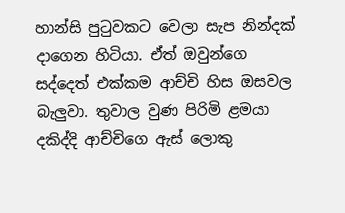හාන්සි පුටුවකට වෙලා සැප නින්දක් දාගෙන හිටියා. ඒත් ඔවුන්ගෙ සද්දෙත් එක්කම ආච්චි හිස ඔසවල බැලුවා. තුවාල වුණ පිරිමි ළමයා දකිද්දි ආච්චිගෙ ඇස් ලොකු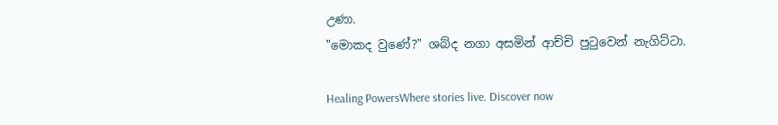උණා.
"මොකද වුණේ?" ශබ්ද නගා අසමින් ආච්චි පුටුවෙන් නැගිට්ටා.

Healing PowersWhere stories live. Discover now